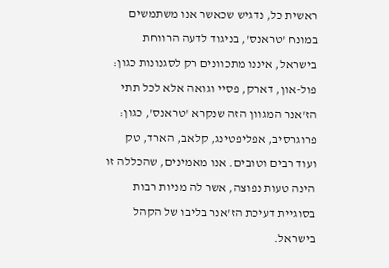ראשית כל, נדגיש שכאשר אנו משתמשים במונח 'טראנס', בניגוד לדעה הרווחת בישראל, איננו מתכוונים רק לסגנונות כגון: פול-און, דארק, פסיי וגואה אלא לכל תתי הז'אנר המגוון הזה שנקרא 'טראנס', כגון: פרוגרסיב, אפליפטינג, קלאב, הארד, טק ועוד רבים וטובים. אנו מאמינים, שהכללה זו הינה טעות נפוצה, אשר לה מניות רבות בסוגיית דעיכת הז'אנר בליבו של הקהל בישראל.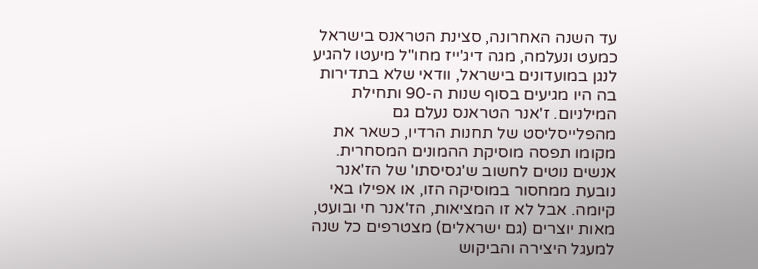עד השנה האחרונה, סצינת הטראנס בישראל כמעט ונעלמה, מגה דיג'ייז מחו"ל מיעטו להגיע לנגן במועדונים בישראל, וודאי שלא בתדירות בה היו מגיעים בסוף שנות ה-90 ותחילת המילניום. ז'אנר הטראנס נעלם גם מהפלייסליסט של תחנות הרדיו, כשאר את מקומו תפסה מוסיקת ההמונים המסחרית.
אנשים נוטים לחשוב ש'גסיסתו' של הז'אנר נובעת ממחסור במוסיקה הזו, או אפילו באי קיומה. אבל לא זו המציאות, הז'אנר חי ובועט, מאות יוצרים (גם ישראלים) מצטרפים כל שנה למעגל היצירה והביקוש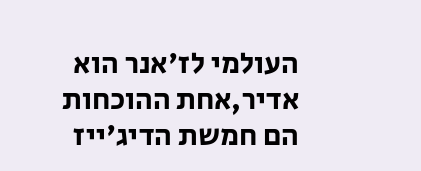העולמי לז'אנר הוא אדיר,אחת ההוכחות הם חמשת הדיג'ייז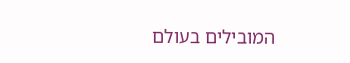המובילים בעולם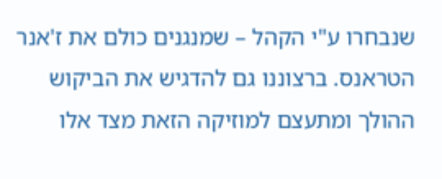שנבחרו ע"י הקהל – שמנגנים כולם את ז'אנר הטראנס. ברצוננו גם להדגיש את הביקוש ההולך ומתעצם למוזיקה הזאת מצד אלו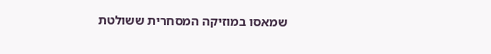שמאסו במוזיקה המסחרית ששולטת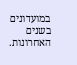במועדונים בשנים האחרונות.